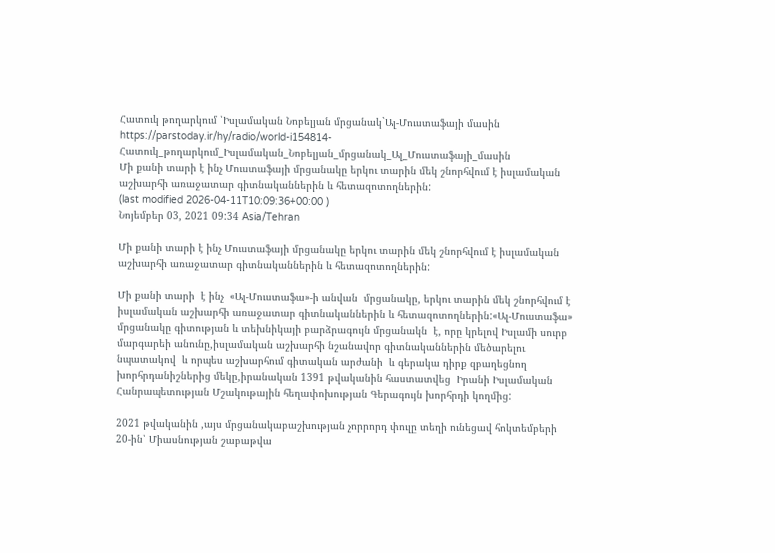Հատուկ թողարկում ՝Իսլամական Նոբելյան մրցանակ`Ալ-Մուստաֆայի մասին
https://parstoday.ir/hy/radio/world-i154814-Հատուկ_թողարկում_Իսլամական_Նոբելյան_մրցանակ_Ալ_Մուստաֆայի_մասին
Մի քանի տարի է ինչ Մուստաֆայի մրցանակը երկու տարին մեկ շնորհվում է իսլամական աշխարհի առաջատար գիտնականներին և հետազոտողներին:
(last modified 2026-04-11T10:09:36+00:00 )
Նոյեմբեր 03, 2021 09:34 Asia/Tehran

Մի քանի տարի է ինչ Մուստաֆայի մրցանակը երկու տարին մեկ շնորհվում է իսլամական աշխարհի առաջատար գիտնականներին և հետազոտողներին:

Մի քանի տարի  է ինչ  «Ալ-Մուստաֆա»-ի անվան  մրցանակը, երկու տարին մեկ շնորհվում է իսլամական աշխարհի առաջատար գիտնականներին և հետազոտողներին:«Ալ-Մուստաֆա» մրցանակը գիտության և տեխնիկայի բարձրագույն մրցանակն  է, որը կրելով Իսլամի սուրբ մարգարեի անունը,իսլամական աշխարհի նշանավոր գիտնականներին մեծարելու նպատակով  և որպես աշխարհում գիտական արժանի  և գերակա դիրք զբաղեցնող խորհրդանիշներից մեկը,իրանական 1391 թվականին հաստատվեց  Իրանի Իսլամական Հանրապետության Մշակութային հեղափոխության Գերագույն խորհրդի կողմից:

2021 թվականին ,այս մրցանակաբաշխության չորրորդ փուլը տեղի ունեցավ հոկտեմբերի 20-ին՝ Միասնության շաբաթվա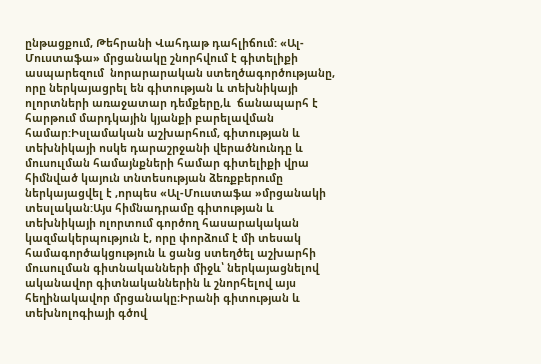ընթացքում, Թեհրանի Վահդաթ դահլիճում: «Ալ-Մուստաֆա» մրցանակը շնորհվում է գիտելիքի ասպարեզում  նորարարական ստեղծագործությանը, որը ներկայացրել են գիտության և տեխնիկայի ոլորտների առաջատար դեմքերը,և  ճանապարհ է հարթում մարդկային կյանքի բարելավման համար:Իսլամական աշխարհում, գիտության և տեխնիկայի ոսկե դարաշրջանի վերածնունդը և մուսուլման համայնքների համար գիտելիքի վրա հիմնված կայուն տնտեսության ձեռքբերումը ներկայացվել է ,որպես «Ալ-Մուստաֆա »մրցանակի տեսլական:Այս հիմնադրամը գիտության և տեխնիկայի ոլորտում գործող հասարակական կազմակերպություն է, որը փորձում է մի տեսակ համագործակցություն և ցանց ստեղծել աշխարհի մուսուլման գիտնականների միջև՝ ներկայացնելով ականավոր գիտնականներին և շնորհելով այս հեղինակավոր մրցանակը։Իրանի գիտության և տեխնոլոգիայի գծով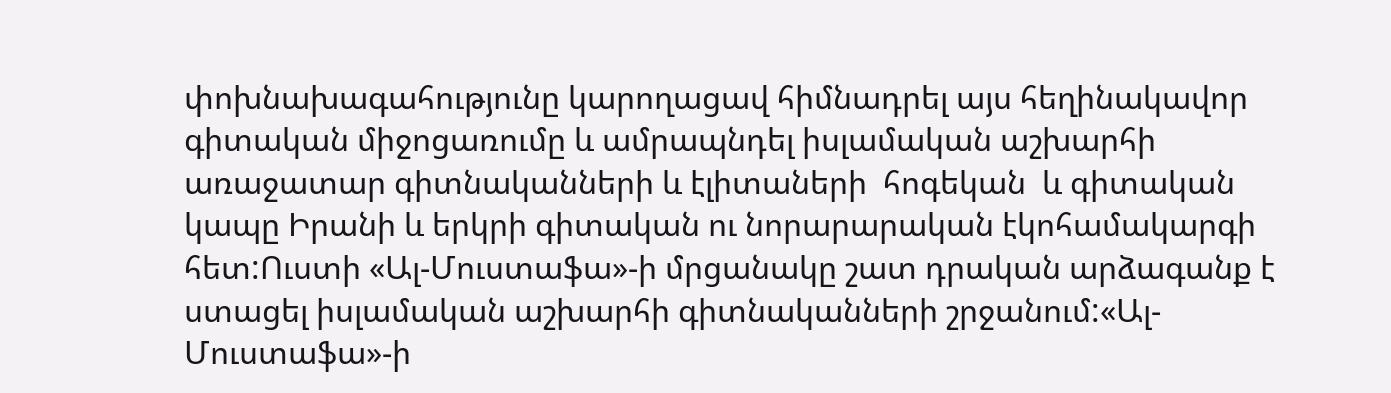փոխնախագահությունը կարողացավ հիմնադրել այս հեղինակավոր գիտական միջոցառումը և ամրապնդել իսլամական աշխարհի առաջատար գիտնականների և էլիտաների  հոգեկան  և գիտական կապը Իրանի և երկրի գիտական ու նորարարական էկոհամակարգի հետ:Ուստի «Ալ-Մուստաֆա»-ի մրցանակը շատ դրական արձագանք է ստացել իսլամական աշխարհի գիտնականների շրջանում:«Ալ-Մուստաֆա»-ի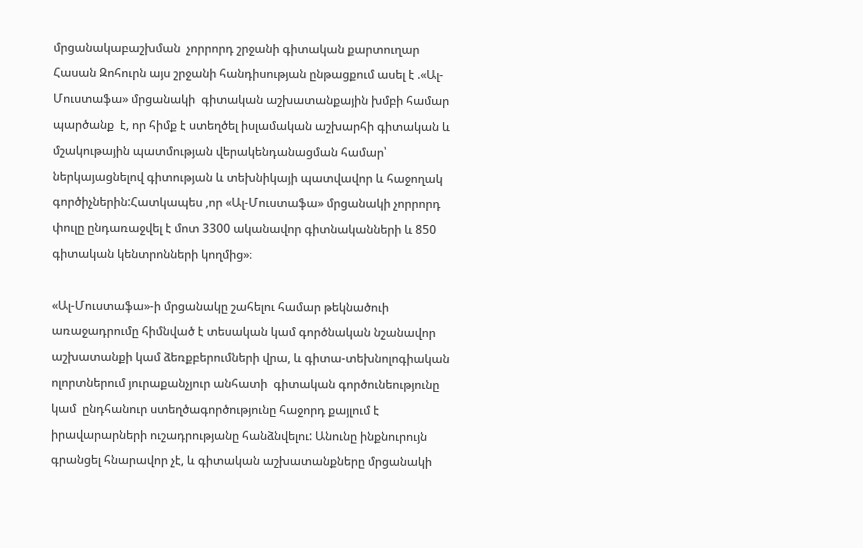մրցանակաբաշխման  չորրորդ շրջանի գիտական քարտուղար Հասան Զոհուրն այս շրջանի հանդիսության ընթացքում ասել է .«Ալ-Մուստաֆա» մրցանակի  գիտական աշխատանքային խմբի համար պարծանք  է, որ հիմք է ստեղծել իսլամական աշխարհի գիտական և մշակութային պատմության վերակենդանացման համար՝ ներկայացնելով գիտության և տեխնիկայի պատվավոր և հաջողակ գործիչներին:Հատկապես ,որ «Ալ-Մուստաֆա» մրցանակի չորրորդ փուլը ընդառաջվել է մոտ 3300 ականավոր գիտնականների և 850 գիտական կենտրոնների կողմից»։

«Ալ-Մուստաֆա»-ի մրցանակը շահելու համար թեկնածուի առաջադրումը հիմնված է տեսական կամ գործնական նշանավոր աշխատանքի կամ ձեռքբերումների վրա, և գիտա-տեխնոլոգիական ոլորտներում յուրաքանչյուր անհատի  գիտական գործունեությունը կամ  ընդհանուր ստեղծագործությունը հաջորդ քայլում է իրավարարների ուշադրությանը հանձնվելու: Անունը ինքնուրույն գրանցել հնարավոր չէ, և գիտական աշխատանքները մրցանակի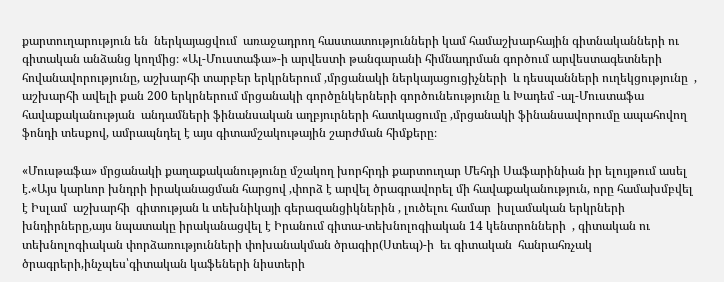քարտուղարություն են  ներկայացվում  առաջադրող հաստատությունների կամ համաշխարհային գիտնականների ու գիտական անձանց կողմից։ «Ալ-Մուստաֆա»-ի արվեստի թանգարանի հիմնադրման գործում արվեստագետների հովանավորությունը, աշխարհի տարբեր երկրներում ,մրցանակի ներկայացուցիչների  և դեսպանների ուղեկցությունը  , աշխարհի ավելի քան 200 երկրներում մրցանակի գործընկերների գործունեությունը և Խադեմ -ալ-Մուստաֆա հավաքականության  անդամների ֆինանսական աղբյուրների հատկացումը ,մրցանակի ֆինանսավորումը ապահովող  ֆոնդի տեսքով, ամրապնդել է այս գիտամշակութային շարժման հիմքերը։

«Մուսթաֆա» մրցանակի քաղաքականությունը մշակող խորհրդի քարտուղար Մեհդի Սաֆարինիան իր ելույթում ասել է.«Այս կարևոր խնդրի իրականացման հարցով ,փորձ է արվել ծրագրավորել մի հավաքականություն, որը համախմբվել  է Իսլամ  աշխարհի  գիտության և տեխնիկայի գերազանցիկներին , լուծելու համար  իսլամական երկրների խնդիրները,այս նպատակը իրականացվել է Իրանում գիտա-տեխնոլոգիական 14 կենտրոնների  , գիտական ու տեխնոլոգիական փորձառությունների փոխանակման ծրագիր(Ստեպ)-ի  եւ գիտական  հանրահռչակ ծրագրերի,ինչպես՝գիտական կաֆեների նիստերի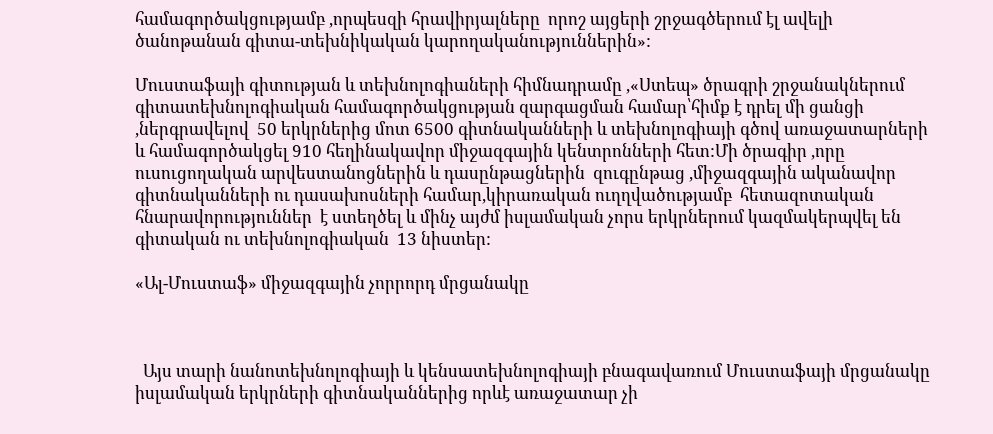համագործակցությամբ ,որպեսզի հրավիրյալները  որոշ այցերի շրջագծերում էլ ավելի ծանոթանան գիտա-տեխնիկական կարողականություններին»:

Մուստաֆայի գիտության և տեխնոլոգիաների հիմնադրամը ,«Ստեպ» ծրագրի շրջանակներում գիտատեխնոլոգիական համագործակցության զարգացման համար՝հիմք է դրել մի ցանցի ,ներգրավելով  50 երկրներից մոտ 6500 գիտնականների և տեխնոլոգիայի գծով առաջատարների  և համագործակցել 910 հեղինակավոր միջազգային կենտրոնների հետ:Մի ծրագիր ,որը ուսուցողական արվեստանոցներին և դասընթացներին  զուգընթաց ,միջազգային ականավոր գիտնականների ու դասախոսների համար,կիրառական ուղղվածությամբ  հետազոտական հնարավորություններ  է ստեղծել և մինչ այժմ իսլամական չորս երկրներում կազմակերպվել են գիտական ու տեխնոլոգիական  13 նիստեր:

«Ալ-Մուստաֆ» միջազգային չորրորդ մրցանակը



  Այս տարի նանոտեխնոլոգիայի և կենսատեխնոլոգիայի բնագավառում Մուստաֆայի մրցանակը իսլամական երկրների գիտնականներից որևէ առաջատար չի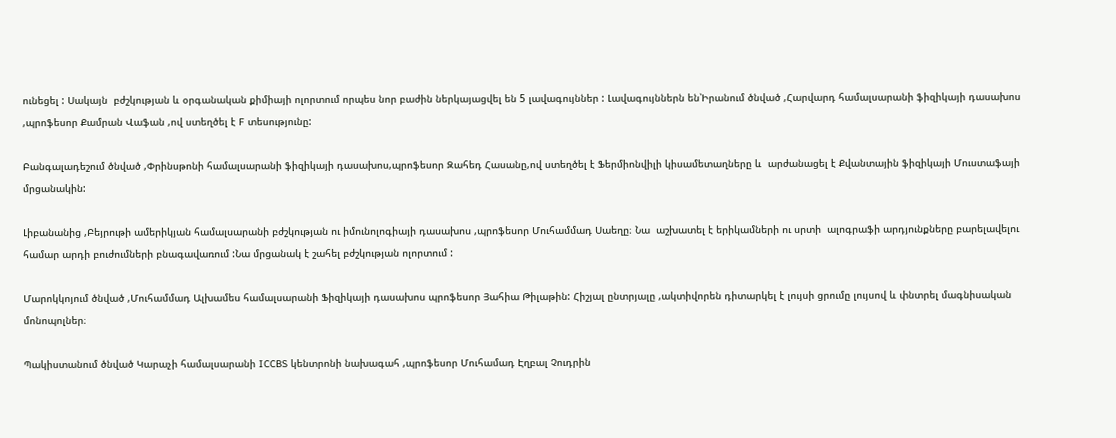ունեցել : Սակայն  բժշկության և օրգանական քիմիայի ոլորտում որպես նոր բաժին ներկայացվել են 5 լավագույններ : Լավագույններն են՝Իրանում ծնված ,Հարվարդ համալսարանի ֆիզիկայի դասախոս ,պրոֆեսոր Քամրան Վաֆան ,ով ստեղծել է F տեսությունը:

Բանգալադեշում ծնված ,Փրինսթոնի համալսարանի ֆիզիկայի դասախոս,պրոֆեսոր Զահեդ Հասանը,ով ստեղծել է Ֆերմիոնվիլի կիսամետաղները և  արժանացել է Քվանտային ֆիզիկայի Մուստաֆայի մրցանակին:

Լիբանանից ,Բեյրութի ամերիկյան համալսարանի բժշկության ու իմունոլոգիայի դասախոս ,պրոֆեսոր Մուհամմադ Սաեղը։ Նա  աշխատել է երիկամների ու սրտի  ալոգրաֆի արդյունքները բարելավելու համար արդի բուժումների բնագավառում :Նա մրցանակ է շահել բժշկության ոլորտում :

Մարոկկոյում ծնված ,Մուհամմադ Ալխամես համալսարանի Ֆիզիկայի դասախոս պրոֆեսոր Յահիա Թիլաթին: Հիշյալ ընտրյալը ,ակտիվորեն դիտարկել է լույսի ցրումը լույսով և փնտրել մագնիսական մոնոպոլներ։

Պակիստանում ծնված Կարաչի համալսարանի ICCBS կենտրոնի նախագահ ,պրոֆեսոր Մուհամադ Էղբալ Չուդրին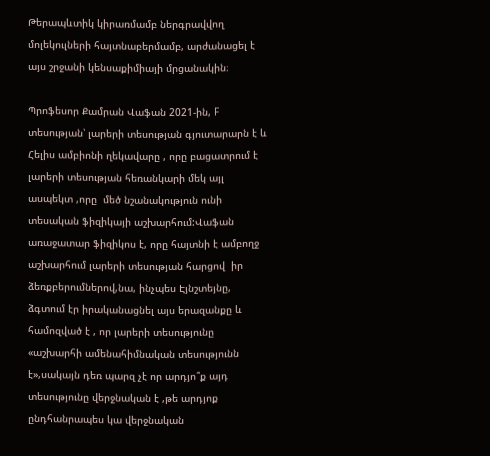Թերապևտիկ կիրառմամբ ներգրավվող մոլեկուլների հայտնաբերմամբ, արժանացել է  այս շրջանի կենսաքիմիայի մրցանակին։

Պրոֆեսոր Քամրան Վաֆան 2021-ին, F տեսության՝ լարերի տեսության գյուտարարն է և Հելիս ամբիոնի ղեկավարը , որը բացատրում է լարերի տեսության հեռանկարի մեկ այլ ասպեկտ ,որը  մեծ նշանակություն ունի տեսական ֆիզիկայի աշխարհում:Վաֆան առաջատար ֆիզիկոս է, որը հայտնի է ամբողջ աշխարհում լարերի տեսության հարցով  իր ձեռքբերումներով,նա, ինչպես Էյնշտեյնը, ձգտում էր իրականացնել այս երազանքը և համոզված է , որ լարերի տեսությունը «աշխարհի ամենահիմնական տեսությունն է»,սակայն դեռ պարզ չէ որ արդյո՞ք այդ տեսությունը վերջնական է ,թե արդյոք ընդհանրապես կա վերջնական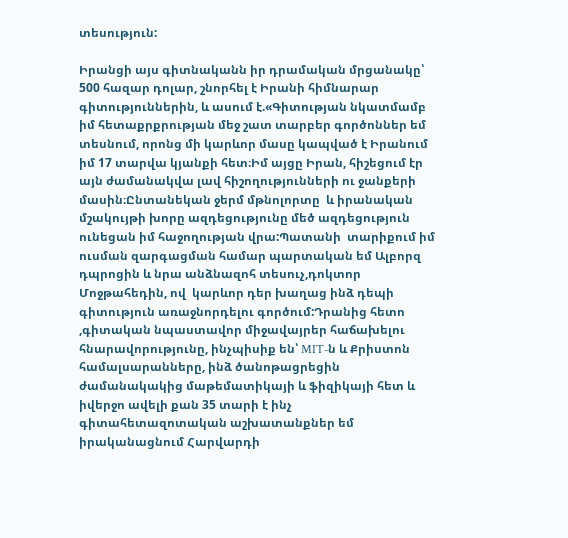տեսություն:

Իրանցի այս գիտնականն իր դրամական մրցանակը՝ 500 հազար դոլար, շնորհել է Իրանի հիմնարար գիտություններին, և ասում է.«Գիտության նկատմամբ իմ հետաքրքրության մեջ շատ տարբեր գործոններ եմ տեսնում, որոնց մի կարևոր մասը կապված է Իրանում իմ 17 տարվա կյանքի հետ։Իմ այցը Իրան, հիշեցում էր այն ժամանակվա լավ հիշողությունների ու ջանքերի մասին։Ընտանեկան ջերմ մթնոլորտը  և իրանական մշակույթի խորը ազդեցությունը մեծ ազդեցություն ունեցան իմ հաջողության վրա:Պատանի  տարիքում իմ ուսման զարգացման համար պարտական եմ Ալբորզ դպրոցին և նրա անձնազոհ տեսուչ,դոկտոր Մոջթահեդին, ով  կարևոր դեր խաղաց ինձ դեպի գիտություն առաջնորդելու գործում:Դրանից հետո ,գիտական նպաստավոր միջավայրեր հաճախելու հնարավորությունը, ինչպիսիք են՝ MIT-ն և Քրիստոն համալսարանները, ինձ ծանոթացրեցին  ժամանակակից մաթեմատիկայի և ֆիզիկայի հետ և իվերջո ավելի քան 35 տարի է ինչ գիտահետազոտական աշխատանքներ եմ իրականացնում Հարվարդի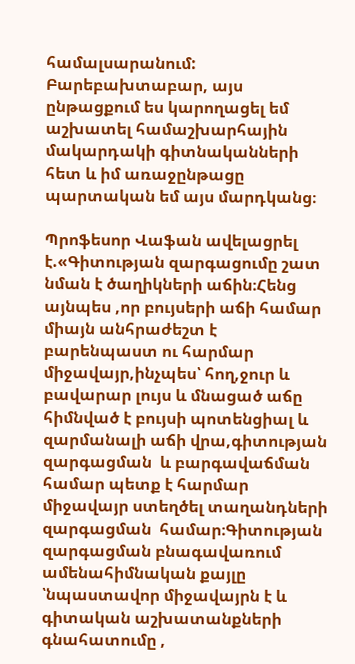համալսարանում: Բարեբախտաբար, այս ընթացքում ես կարողացել եմ աշխատել համաշխարհային մակարդակի գիտնականների հետ և իմ առաջընթացը պարտական եմ այս մարդկանց։

Պրոֆեսոր Վաֆան ավելացրել է.«Գիտության զարգացումը շատ նման է ծաղիկների աճին։Հենց այնպես ,որ բույսերի աճի համար միայն անհրաժեշտ է բարենպաստ ու հարմար միջավայր,ինչպես՝ հող,ջուր և բավարար լույս և մնացած աճը հիմնված է բույսի պոտենցիալ և զարմանալի աճի վրա,գիտության  զարգացման  և բարգավաճման համար պետք է հարմար միջավայր ստեղծել տաղանդների զարգացման  համար։Գիտության զարգացման բնագավառում ամենահիմնական քայլը ՝նպաստավոր միջավայրն է և գիտական աշխատանքների գնահատումը ,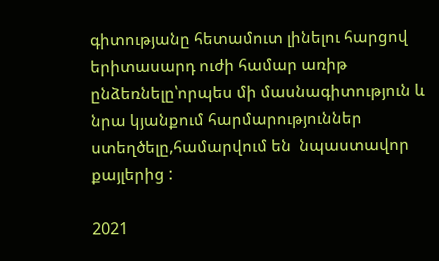գիտությանը հետամուտ լինելու հարցով երիտասարդ ուժի համար առիթ ընձեռնելը՝որպես մի մասնագիտություն և նրա կյանքում հարմարություններ ստեղծելը,համարվում են  նպաստավոր քայլերից :

2021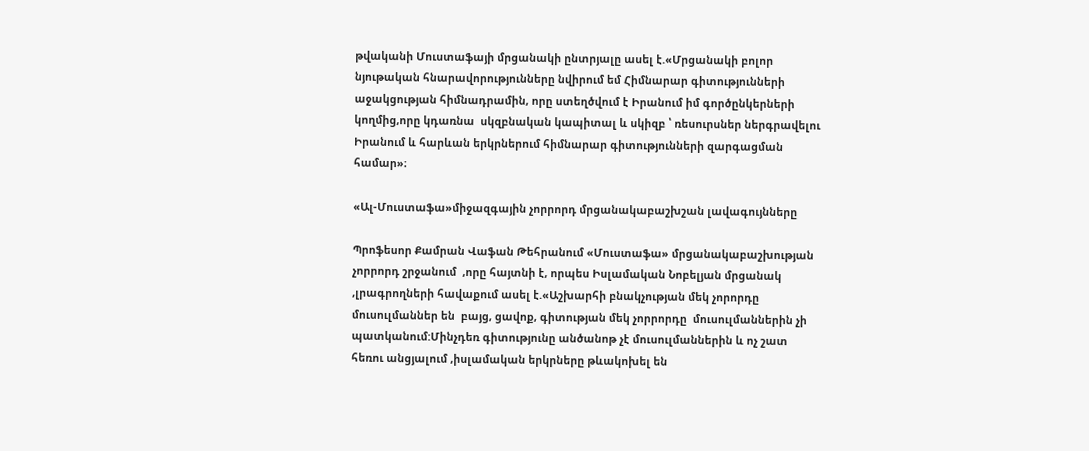թվականի Մուստաֆայի մրցանակի ընտրյալը ասել է.«Մրցանակի բոլոր նյութական հնարավորությունները նվիրում եմ Հիմնարար գիտությունների աջակցության հիմնադրամին, որը ստեղծվում է Իրանում իմ գործընկերների կողմից,որը կդառնա  սկզբնական կապիտալ և սկիզբ ՝ ռեսուրսներ ներգրավելու  Իրանում և հարևան երկրներում հիմնարար գիտությունների զարգացման  համար»։

«Ալ-Մուստաֆա»միջազգային չորրորդ մրցանակաբաշխշան լավագույնները

Պրոֆեսոր Քամրան Վաֆան Թեհրանում «Մուստաֆա» մրցանակաբաշխության  չորրորդ շրջանում  ,որը հայտնի է, որպես Իսլամական Նոբելյան մրցանակ ,լրագրողների հավաքում ասել է.«Աշխարհի բնակչության մեկ չորորդը  մուսուլմաններ են  բայց, ցավոք, գիտության մեկ չորրորդը  մուսուլմաններին չի պատկանում:Մինչդեռ գիտությունը անծանոթ չէ մուսուլմաններին և ոչ շատ հեռու անցյալում ,իսլամական երկրները թևակոխել են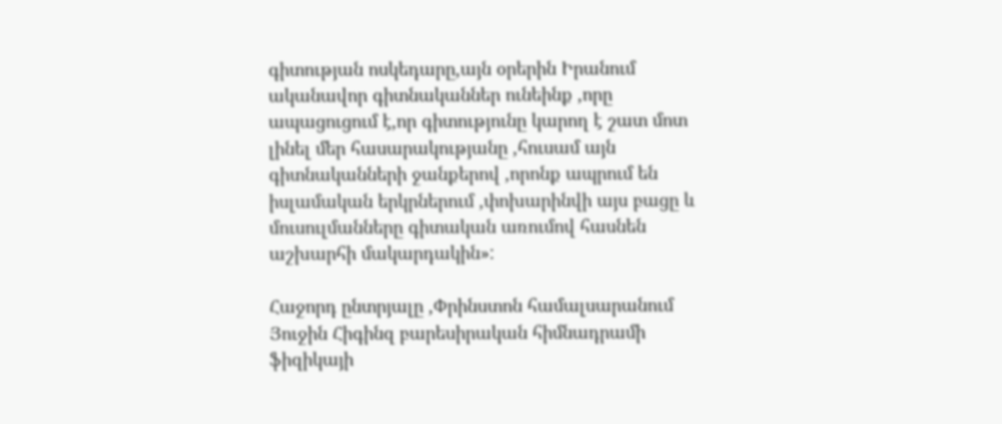գիտության ոսկեդարը,այն օրերին Իրանում ականավոր գիտնականներ ունեինք ,որը ապացուցում է,որ գիտությունը կարող է շատ մոտ լինել մեր հասարակությանը ,հուսամ այն գիտնականների ջանքերով ,որոնք ապրում են իսլամական երկրներում ,փոխարինվի այս բացը և մուսուլմանները գիտական առումով հասնեն աշխարհի մակարդակին»:

Հաջորդ ընտրյալը ,Փրինստոն համալսարանում Յուջին Հիգինզ բարեսիրական հիմնադրամի ֆիզիկայի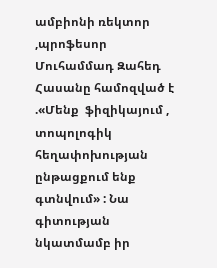ամբիոնի ռեկտոր ,պրոֆեսոր Մուհամմադ Զահեդ Հասանը համոզված է .«Մենք  ֆիզիկայում , տոպոլոգիկ հեղափոխության ընթացքում ենք գտնվում» : Նա գիտության նկատմամբ իր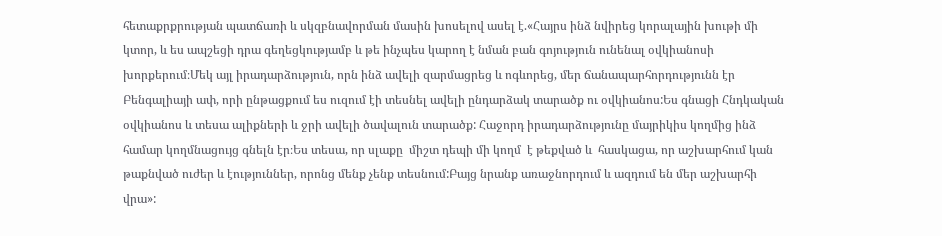հետաքրքրության պատճառի և սկզբնավորման մասին խոսելով ասել է.«Հայրս ինձ նվիրեց կորալային խութի մի կտոր, և ես ապշեցի դրա գեղեցկությամբ և թե ինչպես կարող է նման բան գոյություն ունենալ օվկիանոսի խորքերում։Մեկ այլ իրադարձություն, որն ինձ ավելի զարմացրեց և ոգևորեց, մեր ճանապարհորդությունն էր Բենգալիայի ափ, որի ընթացքում ես ուզում էի տեսնել ավելի ընդարձակ տարածք ու օվկիանոս:Ես գնացի Հնդկական օվկիանոս և տեսա ալիքների և ջրի ավելի ծավալուն տարածք: Հաջորդ իրադարձությունը մայրիկիս կողմից ինձ համար կողմնացույց գնելն էր։Ես տեսա, որ սլաքը  միշտ դեպի մի կողմ  է թեքված և  հասկացա, որ աշխարհում կան թաքնված ուժեր և էություններ, որոնց մենք չենք տեսնում:Բայց նրանք առաջնորդում և ազդում են մեր աշխարհի վրա»: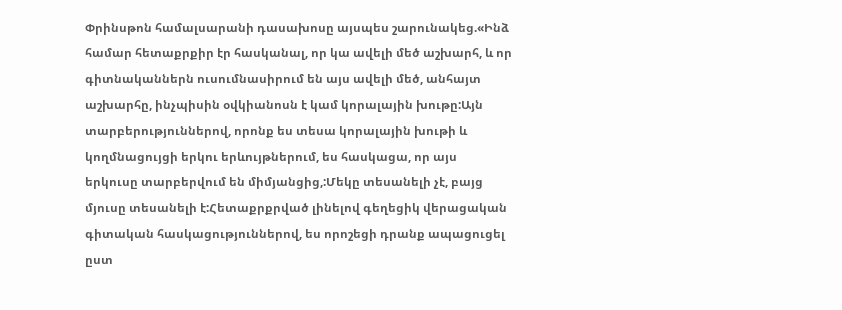Փրինսթոն համալսարանի դասախոսը այսպես շարունակեց.«Ինձ համար հետաքրքիր էր հասկանալ, որ կա ավելի մեծ աշխարհ, և որ գիտնականներն ուսումնասիրում են այս ավելի մեծ, անհայտ աշխարհը, ինչպիսին օվկիանոսն է կամ կորալային խութը:Այն տարբերություններով, որոնք ես տեսա կորալային խութի և կողմնացույցի երկու երևույթներում, ես հասկացա, որ այս երկուսը տարբերվում են միմյանցից,:Մեկը տեսանելի չէ, բայց մյուսը տեսանելի է:Հետաքրքրված լինելով գեղեցիկ վերացական գիտական հասկացություններով, ես որոշեցի դրանք ապացուցել ըստ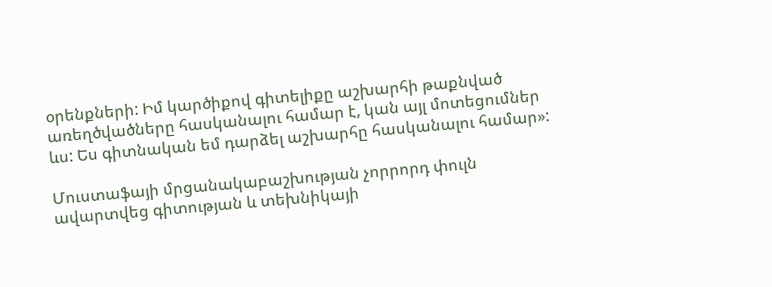օրենքների: Իմ կարծիքով գիտելիքը աշխարհի թաքնված առեղծվածները հասկանալու համար է, կան այլ մոտեցումներ ևս: Ես գիտնական եմ դարձել աշխարհը հասկանալու համար»:

Մուստաֆայի մրցանակաբաշխության չորրորդ փուլն ավարտվեց գիտության և տեխնիկայի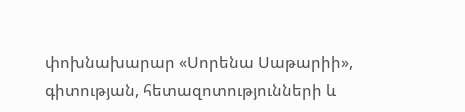փոխնախարար «Սորենա Սաթարիի», գիտության, հետազոտությունների և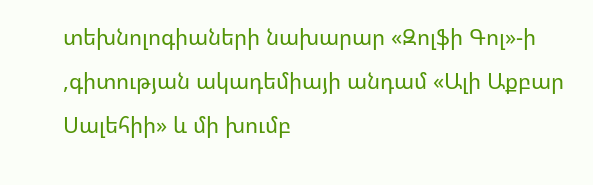տեխնոլոգիաների նախարար «Զոլֆի Գոլ»-ի ,գիտության ակադեմիայի անդամ «Ալի Աքբար Սալեհիի» և մի խումբ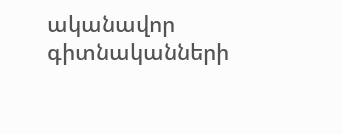ականավոր գիտնականների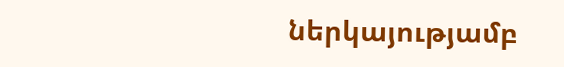ներկայությամբ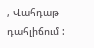, Վահդաթ դահլիճում :